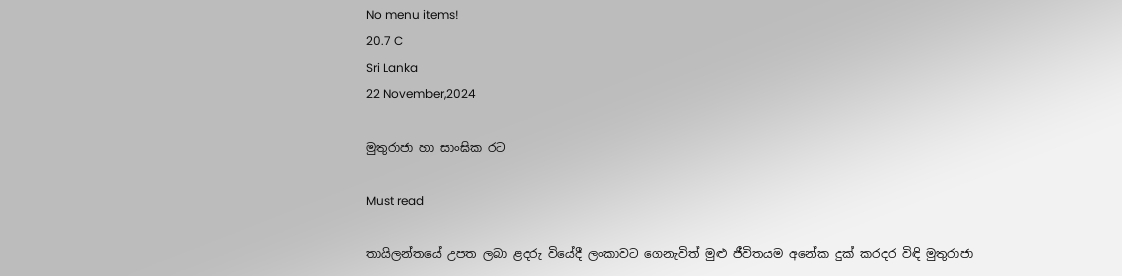No menu items!
20.7 C
Sri Lanka
22 November,2024

මුතුරාජා හා සාංඝික රට

Must read

තායිලන්තයේ උපත ලබා ළදරු වියේදී ලංකාවට ගෙනැවිත් මුළු ජීවිතයම අනේක දුක් කරදර විඳි මුතුරාජා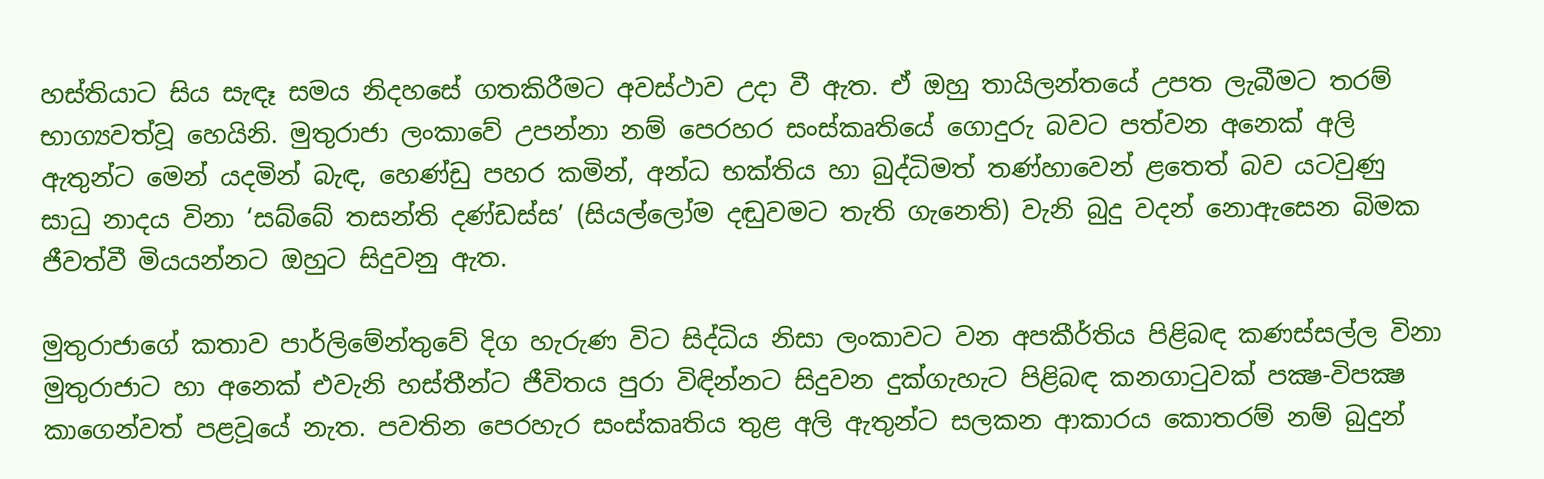හස්තියාට සිය සැඳෑ සමය නිදහසේ ගතකිරීමට අවස්ථාව උදා වී ඇත. ඒ ඔහු තායිලන්තයේ උපත ලැබීමට තරම් භාග්‍යවත්වූ හෙයිනි. මුතුරාජා ලංකාවේ උපන්නා නම් පෙරහර සංස්කෘතියේ ගොදුරු බවට පත්වන අනෙක් අලි ඇතුන්ට මෙන් යදමින් බැඳ, හෙණ්ඩු පහර කමින්, අන්ධ භක්තිය හා බුද්ධිමත් තණ්හාවෙන් ළතෙත් බව යටවුණු සාධු නාදය විනා ‘සබ්බේ තසන්ති දණ්ඩස්ස’ (සියල්ලෝම දඬුවමට තැති ගැනෙති) වැනි බුදු වදන් නොඇසෙන බිමක ජීවත්වී මියයන්නට ඔහුට සිදුවනු ඇත.

මුතුරාජාගේ කතාව පාර්ලිමේන්තුවේ දිග හැරුණ විට සිද්ධිය නිසා ලංකාවට වන අපකීර්තිය පිළිබඳ කණස්සල්ල විනා මුතුරාජාට හා අනෙක් එවැනි හස්තීන්ට ජීවිතය පුරා විඳින්නට සිදුවන දුක්ගැහැට පිළිබඳ කනගාටුවක් පක්‍ෂ-විපක්‍ෂ කාගෙන්වත් පළවූයේ නැත. පවතින පෙරහැර සංස්කෘතිය තුළ අලි ඇතුන්ට සලකන ආකාරය කොතරම් නම් බුදුන්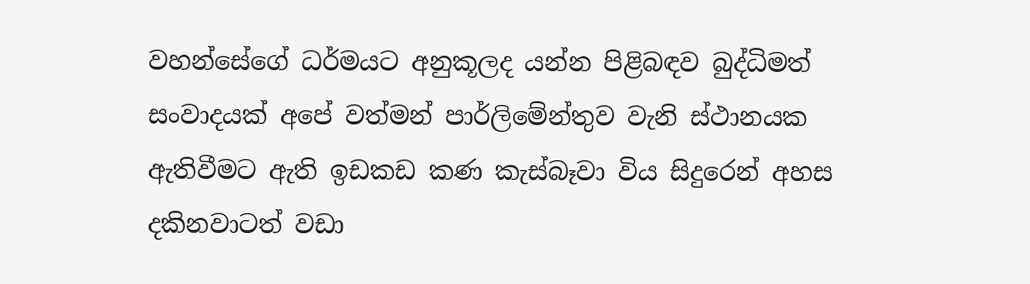වහන්සේගේ ධර්මයට අනුකූලද යන්න පිළිබඳව බුද්ධිමත් සංවාදයක් අපේ වත්මන් පාර්ලිමේන්තුව වැනි ස්ථානයක ඇතිවීමට ඇති ඉඩකඩ කණ කැස්බෑවා විය සිදුරෙන් අහස දකිනවාටත් වඩා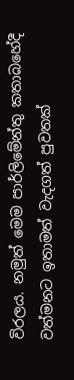විරලය. නමුත් මෙම පාර්ලිමේන්තු කතාබහේදී වත්මනට ඉතාමත් වැදගත් පුවතක්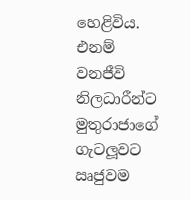හෙළිවිය. එනම් වනජීවි නිලධාරීන්ට මුතුරාජාගේ ගැටලූවට ඍජුවම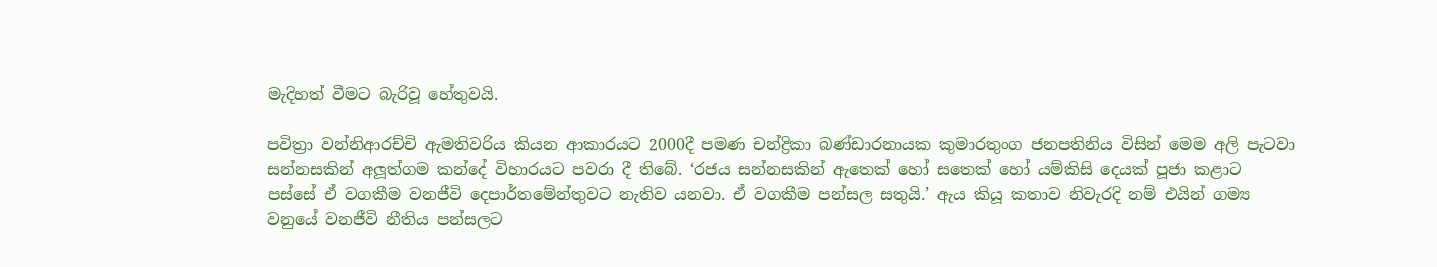මැදිහත් වීමට බැරිවූ හේතුවයි.

පවිත්‍රා වන්නිආරච්චි ඇමතිවරිය කියන ආකාරයට 2000දී පමණ චන්ද්‍රිකා බණ්ඩාරනායක කුමාරතුංග ජනපතිනිය විසින් මෙම අලි පැටවා සන්නසකින් අලූත්ගම කන්දේ විහාරයට පවරා දී තිබේ. ‘රජය සන්නසකින් ඇතෙක් හෝ සතෙක් හෝ යම්කිසි දෙයක් පූජා කළාට පස්සේ ඒ වගකීම වනජීවි දෙපාර්තමේන්තුවට නැතිව යනවා. ඒ වගකීම පන්සල සතුයි.’ ඇය කියූ කතාව නිවැරදි නම් එයින් ගම්‍ය වනුයේ වනජීවි නීතිය පන්සලට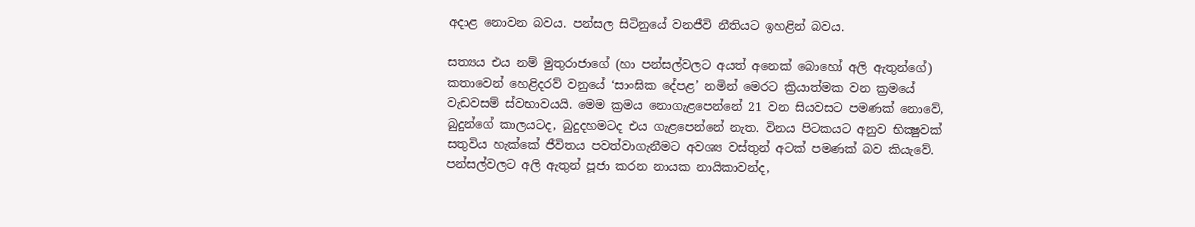අදාළ නොවන බවය. පන්සල සිටිනුයේ වනජීවි නීතියට ඉහළින් බවය.

සත්‍යය එය නම් මුතුරාජාගේ (හා පන්සල්වලට අයත් අනෙක් බොහෝ අලි ඇතුන්ගේ) කතාවෙන් හෙළිදරව් වනුයේ ‘සාංඝික දේපළ’ නමින් මෙරට ක්‍රියාත්මක වන ක්‍රමයේ වැඩවසම් ස්වභාවයයි. මෙම ක්‍රමය නොගැළපෙන්නේ 21 වන සියවසට පමණක් නොවේ, බුදුන්ගේ කාලයටද, බුදුදහමටද එය ගැළපෙන්නේ නැත. විනය පිටකයට අනුව භික්‍ෂුවක් සතුවිය හැක්කේ ජීවිතය පවත්වාගැනීමට අවශ්‍ය වස්තුන් අටක් පමණක් බව කියැවේ. පන්සල්වලට අලි ඇතුන් පූජා කරන නායක නායිකාවන්ද,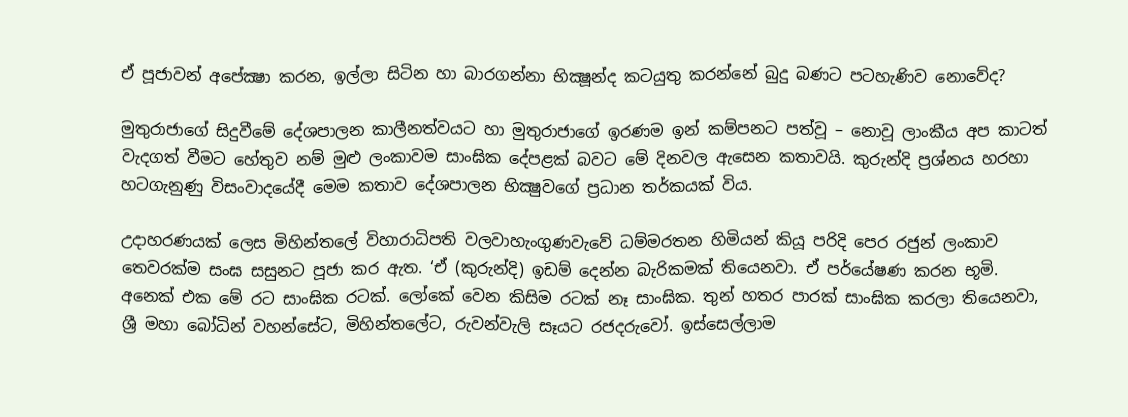ඒ පූජාවන් අපේක්‍ෂා කරන, ඉල්ලා සිටින හා බාරගන්නා භික්‍ෂූන්ද කටයුතු කරන්නේ බුදු බණට පටහැණිව නොවේද?

මුතුරාජාගේ සිදුවීමේ දේශපාලන කාලීනත්වයට හා මුතුරාජාගේ ඉරණම ඉන් කම්පනට පත්වූ – නොවූ ලාංකීය අප කාටත් වැදගත් වීමට හේතුව නම් මුළු ලංකාවම සාංඝික දේපළක් බවට මේ දිනවල ඇසෙන කතාවයි. කුරුන්දි ප්‍රශ්නය හරහා හටගැනුණු විසංවාදයේදී මෙම කතාව දේශපාලන භික්‍ෂුවගේ ප්‍රධාන තර්කයක් විය.

උදාහරණයක් ලෙස මිහින්තලේ විහාරාධිපති වලවාහැංගුණවැවේ ධම්මරතන හිමියන් කියූ පරිදි පෙර රජුන් ලංකාව තෙවරක්ම සංඝ සසුනට පූජා කර ඇත. ‘ඒ (කුරුන්දි) ඉඩම් දෙන්න බැරිකමක් තියෙනවා. ඒ පර්යේෂණ කරන භූමි. අනෙක් එක මේ රට සාංඝික රටක්. ලෝකේ වෙන කිසිම රටක් නෑ සාංඝික. තුන් හතර පාරක් සාංඝික කරලා තියෙනවා, ශ්‍රී මහා බෝධින් වහන්සේට, මිහින්තලේට, රුවන්වැලි සෑයට රජදරුවෝ. ඉස්සෙල්ලාම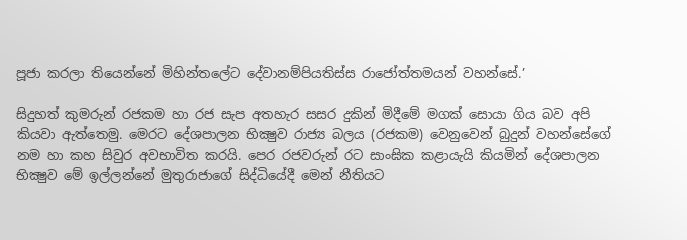පූජා කරලා තියෙන්නේ මිහින්තලේට දේවානම්පියතිස්ස රාජෝත්තමයන් වහන්සේ.’

සිදුහත් කුමරුන් රජකම හා රජ සැප අතහැර සසර දුකින් මිදීමේ මගක් සොයා ගිය බව අපි කියවා ඇත්තෙමු. මෙරට දේශපාලන භික්‍ෂුව රාජ්‍ය බලය (රජකම) වෙනුවෙන් බුදුන් වහන්සේගේ නම හා කහ සිවුර අවභාවිත කරයි. පෙර රජවරුන් රට සාංඝික කළායැයි කියමින් දේශපාලන භික්‍ෂුව මේ ඉල්ලන්නේ මුතුරාජාගේ සිද්ධියේදී මෙන් නීතියට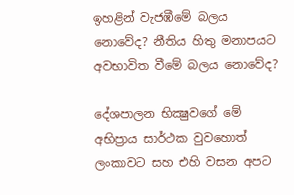ඉහළින් වැජඹීමේ බලය නොවේද? නීතිය හිතු මනාපයට අවභාවිත වීමේ බලය නොවේද?

දේශපාලන භික්‍ෂුවගේ මේ අභිප්‍රාය සාර්ථක වුවහොත් ලංකාවට සහ එහි වසන අපට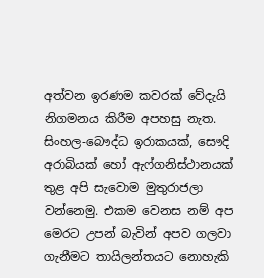අත්වන ඉරණම කවරක් වේදැයි නිගමනය කිරීම අපහසු නැත. සිංහල-බෞද්ධ ඉරාකයක්, සෞදි අරාබියක් හෝ ඇෆ්ගනිස්ථානයක් තුළ අපි සැවොම මුතුරාජලා වන්නෙමු. එකම වෙනස නම් අප මෙරට උපන් බැවින් අපව ගලවා ගැනීමට තායිලන්තයට නොහැකි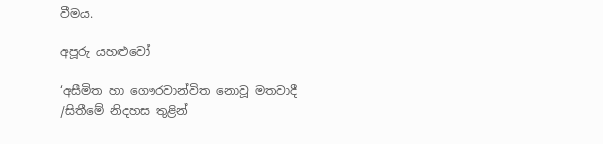වීමය.

අපූරු යහළුවෝ

‘අසීමිත හා ගෞරවාන්විත නොවූ මතවාදී /සිතීමේ නිදහස තුළින්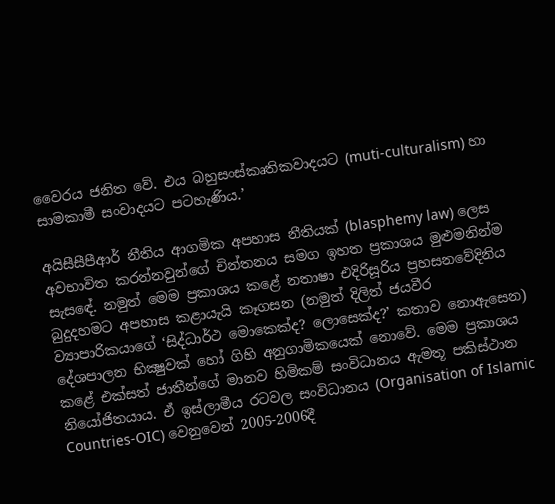වෛරය ජනිත වේ. එය බහුසංස්කෘතිකවාදයට (muti-culturalism) හා සාමකාමී සංවාදයට පටහැණිය.’

අයිසීසීපීආර් නීතිය ආගමික අපහාස නීතියක් (blasphemy law) ලෙස අවභාවිත කරන්නවුන්ගේ චින්තනය සමග ඉහත ප්‍රකාශය මුළුමනින්ම සැසඳේ. නමුත් මෙම ප්‍රකාශය කළේ නතාෂා එදිරිසූරිය ප්‍රහසනවේදිනිය බුදුදහමට අපහාස කළායැයි කෑගසන (නමුත් දිලිත් ජයවීර ව්‍යාපාරිකයාගේ ‘සිද්ධාර්ථ මොකෙක්ද? ලොසෙක්ද?’ කතාව නොඇසෙන) දේශපාලන භික්‍ෂුවක් හෝ ගිහි අනුගාමිකයෙක් නොවේ. මෙම ප්‍රකාශය කළේ එක්සත් ජාතීන්ගේ මානව හිමිකම් සංවිධානය ඇමතූ පකිස්ථාන නියෝජිතයාය. ඒ ඉස්ලාමීය රටවල සංවිධානය (Organisation of Islamic Countries-OIC) වෙනුවෙන් 2005-2006දී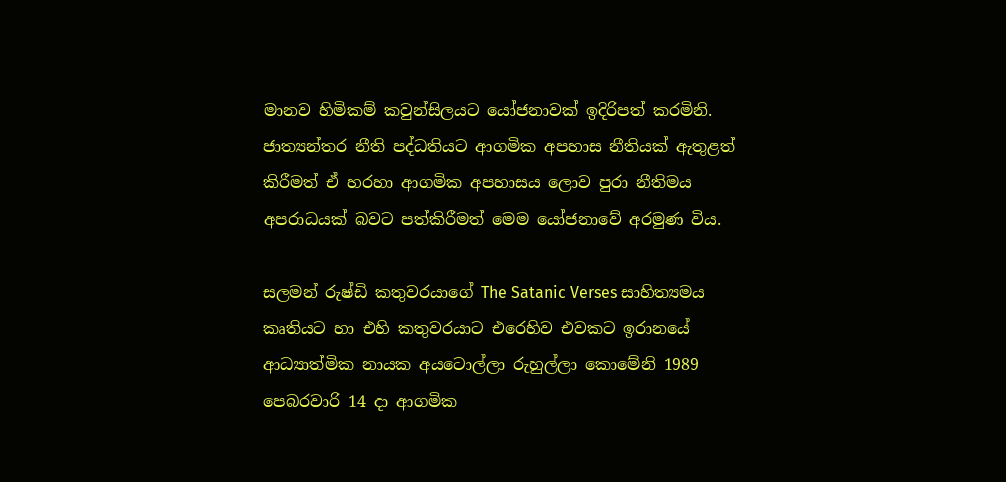මානව හිමිකම් කවුන්සිලයට යෝජනාවක් ඉදිරිපත් කරමිනි. ජාත්‍යන්තර නීති පද්ධතියට ආගමික අපහාස නීතියක් ඇතුළත් කිරීමත් ඒ හරහා ආගමික අපහාසය ලොව පුරා නීතිමය අපරාධයක් බවට පත්කිරීමත් මෙම යෝජනාවේ අරමුණ විය.

සලමන් රුෂ්ඩි කතුවරයාගේ The Satanic Verses සාහිත්‍යමය කෘතියට හා එහි කතුවරයාට එරෙහිව එවකට ඉරානයේ ආධ්‍යාත්මික නායක අයටොල්ලා රුහුල්ලා කොමේනි 1989 පෙබරවාරි 14 දා ආගමික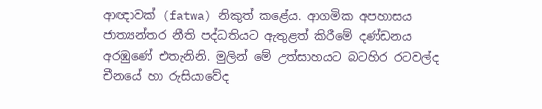ආඥාවක් (fatwa) නිකුත් කළේය. ආගමික අපහාසය ජාත්‍යන්තර නීති පද්ධතියට ඇතුළත් කිරීමේ දණ්ඩනය අරඹුණේ එතැනිනි. මුලින් මේ උත්සාහයට බටහිර රටවල්ද චීනයේ හා රුසියාවේද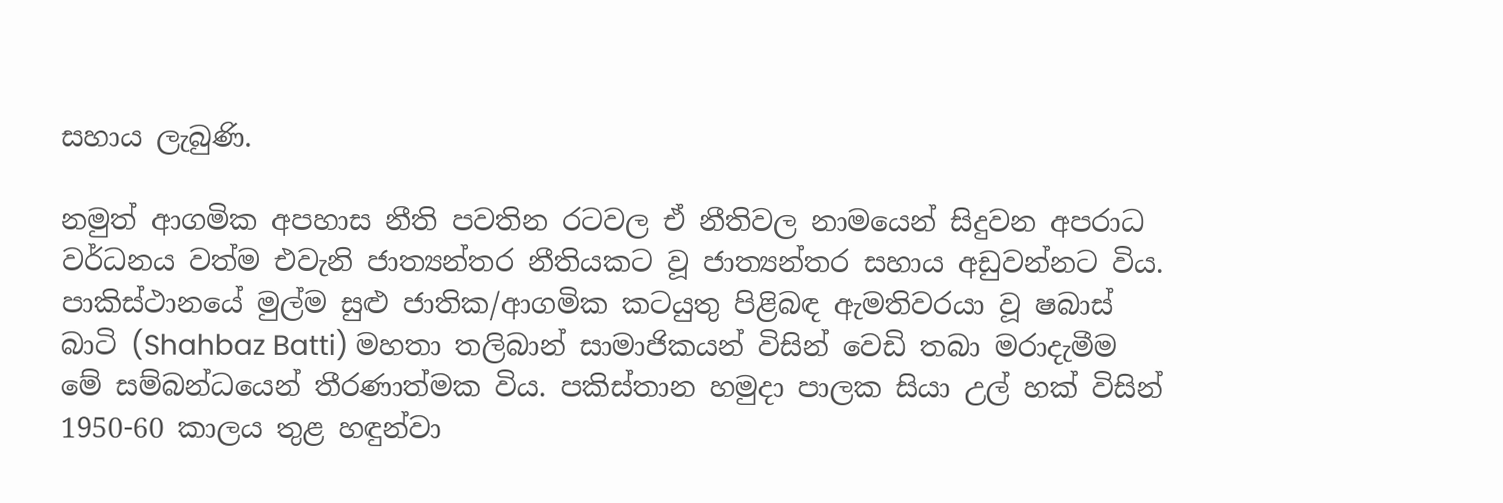සහාය ලැබුණි.

නමුත් ආගමික අපහාස නීති පවතින රටවල ඒ නීතිවල නාමයෙන් සිදුවන අපරාධ වර්ධනය වත්ම එවැනි ජාත්‍යන්තර නීතියකට වූ ජාත්‍යන්තර සහාය අඩුවන්නට විය. පාකිස්ථානයේ මුල්ම සුළු ජාතික/ආගමික කටයුතු පිළිබඳ ඇමතිවරයා වූ ෂබාස් බාටි (Shahbaz Batti) මහතා තලිබාන් සාමාජිකයන් විසින් වෙඩි තබා මරාදැමීම  මේ සම්බන්ධයෙන් තීරණාත්මක විය. පකිස්තාන හමුදා පාලක සියා උල් හක් විසින් 1950-60 කාලය තුළ හඳුන්වා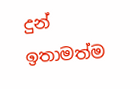දුන් ඉතාමත්ම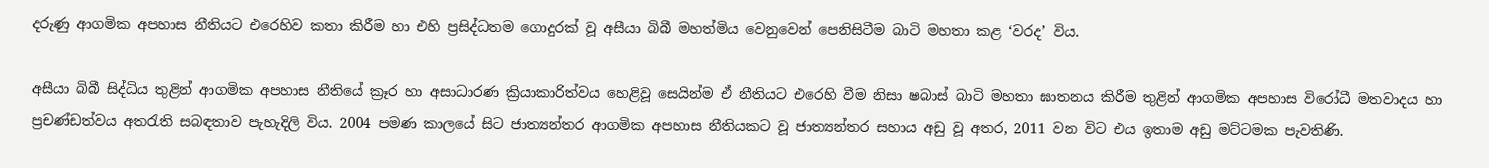දරුණු ආගමික අපහාස නීතියට එරෙහිව කතා කිරීම හා එහි ප්‍රසිද්ධතම ගොදුරක් වූ අසීයා බිබී මහත්මිය වෙනුවෙන් පෙනිසිටීම බාටි මහතා කළ ‘වරද’ විය.

අසීයා බිබී සිද්ධිය තුළින් ආගමික අපහාස නීතියේ ක්‍රෑර හා අසාධාරණ ක්‍රියාකාරිත්වය හෙළිවූ සෙයින්ම ඒ නීතියට එරෙහි වීම නිසා ෂබාස් බාටි මහතා ඝාතනය කිරීම තුළින් ආගමික අපහාස විරෝධී මතවාදය හා ප්‍රචණ්ඩත්වය අතරැති සබඳතාව පැහැදිලි විය. 2004 පමණ කාලයේ සිට ජාත්‍යන්තර ආගමික අපහාස නීතියකට වූ ජාත්‍යන්තර සහාය අඩු වූ අතර, 2011 වන විට එය ඉතාම අඩු මට්ටමක පැවතිණි.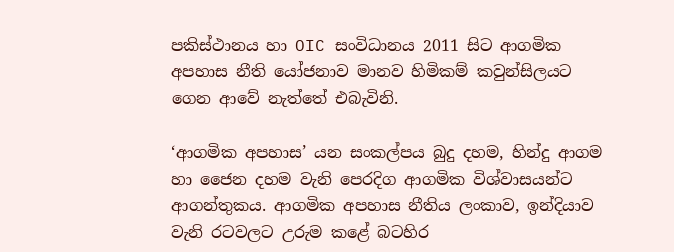පකිස්ථානය හා OIC සංවිධානය 2011 සිට ආගමික අපහාස නීති යෝජනාව මානව හිමිකම් කවුන්සිලයට ගෙන ආවේ නැත්තේ එබැවිනි.

‘ආගමික අපහාස’ යන සංකල්පය බුදු දහම, හින්දු ආගම හා ජෛන දහම වැනි පෙරදිග ආගමික විශ්වාසයන්ට ආගන්තුකය. ආගමික අපහාස නීතිය ලංකාව, ඉන්දියාව වැනි රටවලට උරුම කළේ බටහිර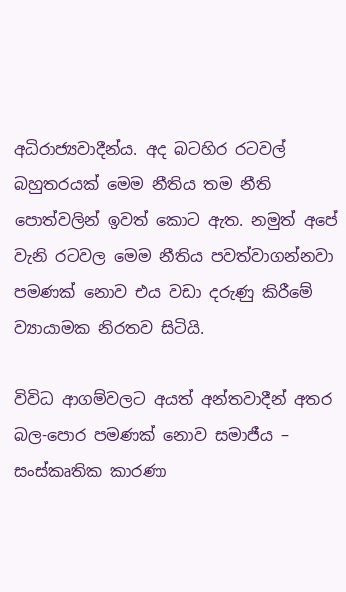අධිරාජ්‍යවාදීන්ය. අද බටහිර රටවල් බහුතරයක් මෙම නීතිය තම නීති පොත්වලින් ඉවත් කොට ඇත. නමුත් අපේ වැනි රටවල මෙම නීතිය පවත්වාගන්නවා පමණක් නොව එය වඩා දරුණු කිරීමේ ව්‍යායාමක නිරතව සිටියි.

විවිධ ආගම්වලට අයත් අන්තවාදීන් අතර බල-පොර පමණක් නොව සමාජීය – සංස්කෘතික කාරණා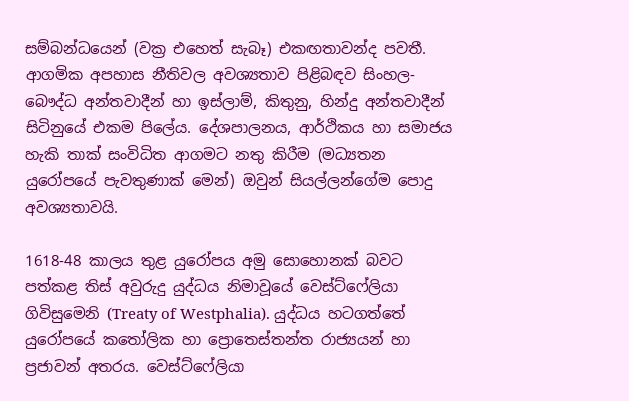සම්බන්ධයෙන් (වක්‍ර එහෙත් සැබෑ) එකඟතාවන්ද පවතී. ආගමික අපහාස නීතිවල අවශ්‍යතාව පිළිබඳව සිංහල-බෞද්ධ අන්තවාදීන් හා ඉස්ලාම්, කිතුනු, හින්දු අන්තවාදීන් සිටිනුයේ එකම පිලේය. දේශපාලනය, ආර්ථිකය හා සමාජය හැකි තාක් සංවිධිත ආගමට නතු කිරීම (මධ්‍යතන යුරෝපයේ පැවතුණාක් මෙන්) ඔවුන් සියල්ලන්ගේම පොදු අවශ්‍යතාවයි.

1618-48 කාලය තුළ යුරෝපය අමු සොහොනක් බවට පත්කළ තිස් අවුරුදු යුද්ධය නිමාවූයේ වෙස්ට්ෆේලියා ගිවිසුමෙනි (Treaty of Westphalia). යුද්ධය හටගත්තේ යුරෝපයේ කතෝලික හා ප්‍රොතෙස්තන්ත රාජ්‍යයන් හා ප්‍රජාවන් අතරය. වෙස්ට්ෆේලියා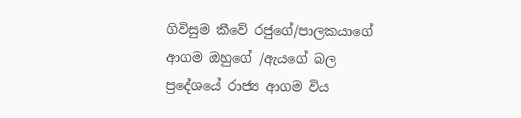ගිවිසුම කීවේ රජුගේ/පාලකයාගේ ආගම ඔහුගේ /ඇයගේ බල ප්‍රදේශයේ රාජ්‍ය ආගම විය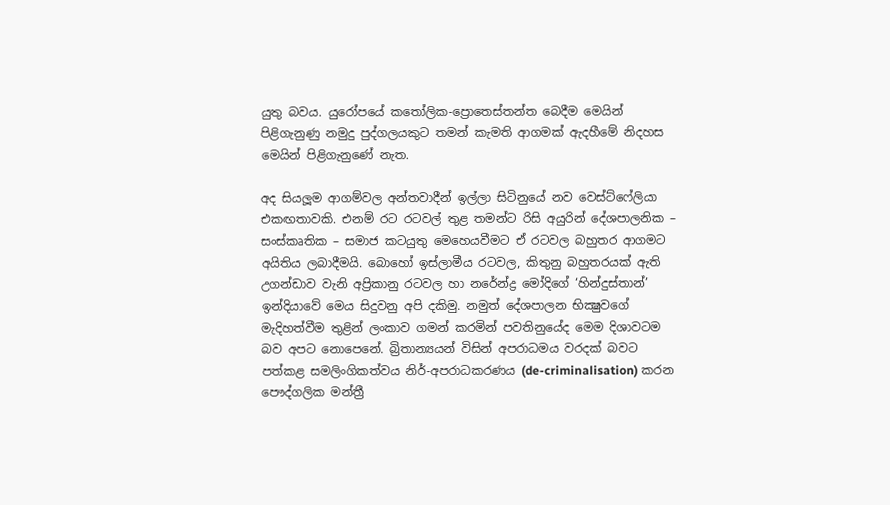යුතු බවය. යුරෝපයේ කතෝලික-ප්‍රොතෙස්තන්ත බෙදීම මෙයින් පිළිගැනුණු නමුදු පුද්ගලයකුට තමන් කැමති ආගමක් ඇදහීමේ නිදහස මෙයින් පිළිගැනුණේ නැත.

අද සියලූම ආගම්වල අන්තවාදීන් ඉල්ලා සිටිනුයේ නව වෙස්ට්ෆේලියා එකඟතාවකි. එනම් රට රටවල් තුළ තමන්ට රිසි අයුරින් දේශපාලනික – සංස්කෘතික – සමාජ කටයුතු මෙහෙයවීමට ඒ රටවල බහුතර ආගමට අයිතිය ලබාදීමයි. බොහෝ ඉස්ලාමීය රටවල, කිතුනු බහුතරයක් ඇති උගන්ඩාව වැනි අප්‍රිකානු රටවල හා නරේන්ද්‍ර මෝදිගේ ‘හින්දුස්තාන්’ ඉන්දියාවේ මෙය සිදුවනු අපි දකිමු. නමුත් දේශපාලන භික්‍ෂුවගේ මැදිහත්වීම තුළින් ලංකාව ගමන් කරමින් පවතිනුයේද මෙම දිශාවටම බව අපට නොපෙනේ. බ්‍රිතාන්‍යයන් විසින් අපරාධමය වරදක් බවට පත්කළ සමලිංගිකත්වය නිර්-අපරාධකරණය (de-criminalisation) කරන පෞද්ගලික මන්ත්‍රී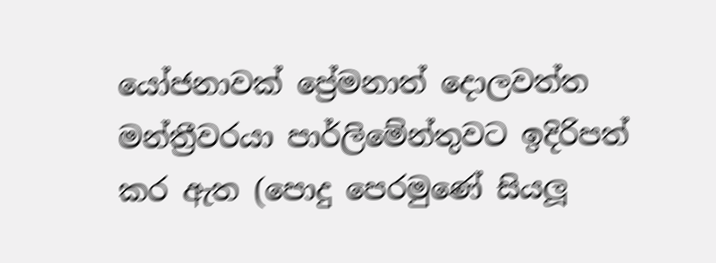යෝජනාවක් ප්‍රේමනාත් දොලවත්ත මන්ත්‍රීවරයා පාර්ලිමේන්තුවට ඉදිරිපත් කර ඇත (පොදු පෙරමුණේ සියලූ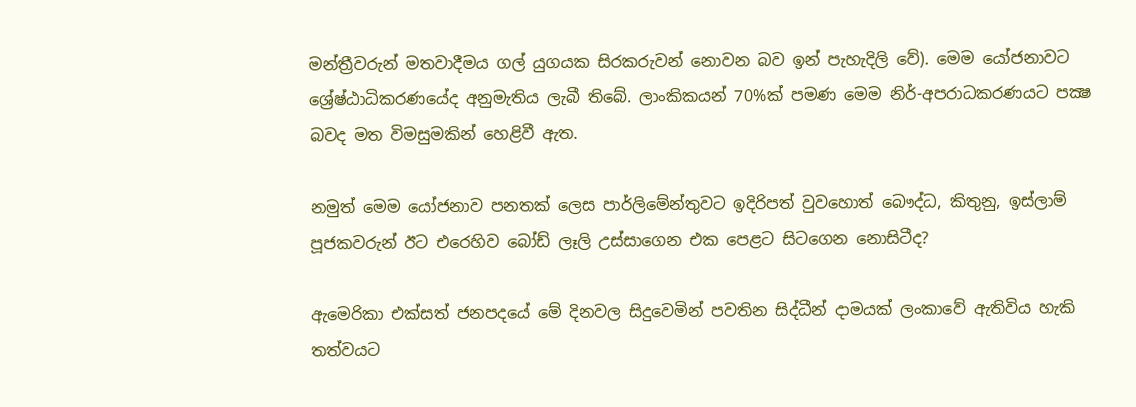මන්ත්‍රීවරුන් මතවාදීමය ගල් යුගයක සිරකරුවන් නොවන බව ඉන් පැහැදිලි වේ). මෙම යෝජනාවට ශ්‍රේෂ්ඨාධිකරණයේද අනුමැතිය ලැබී තිබේ. ලාංකිකයන් 70%ක් පමණ මෙම නිර්-අපරාධකරණයට පක්‍ෂ බවද මත විමසුමකින් හෙළිවී ඇත.

නමුත් මෙම යෝජනාව පනතක් ලෙස පාර්ලිමේන්තුවට ඉදිරිපත් වුවහොත් බෞද්ධ, කිතුනු, ඉස්ලාම් පූජකවරුන් ඊට එරෙහිව බෝඩ් ලෑලි උස්සාගෙන එක පෙළට සිටගෙන නොසිටීද?

ඇමෙරිකා එක්සත් ජනපදයේ මේ දිනවල සිදුවෙමින් පවතින සිද්ධීන් දාමයක් ලංකාවේ ඇතිවිය හැකි තත්වයට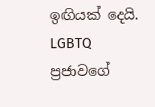ඉඟියක් දෙයි. LGBTQ ප්‍රජාවගේ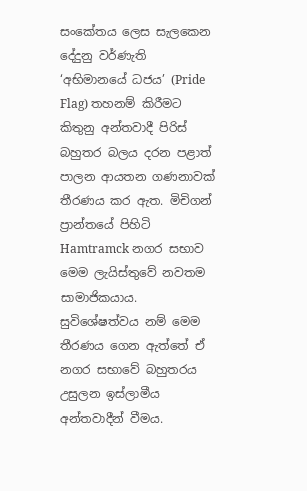සංකේතය ලෙස සැලකෙන දේදුනු වර්ණැති ‘අභිමානයේ ධජය’ (Pride Flag) තහනම් කිරීමට කිතුනු අන්තවාදී පිරිස් බහුතර බලය දරන පළාත් පාලන ආයතන ගණනාවක් තීරණය කර ඇත. මිචිගන් ප්‍රාන්තයේ පිහිටි Hamtramck නගර සභාව මෙම ලැයිස්තුවේ නවතම සාමාජිකයාය. සුවිශේෂත්වය නම් මෙම තීරණය ගෙන ඇත්තේ ඒ නගර සභාවේ බහුතරය උසුලන ඉස්ලාමීය අන්තවාදීන් වීමය.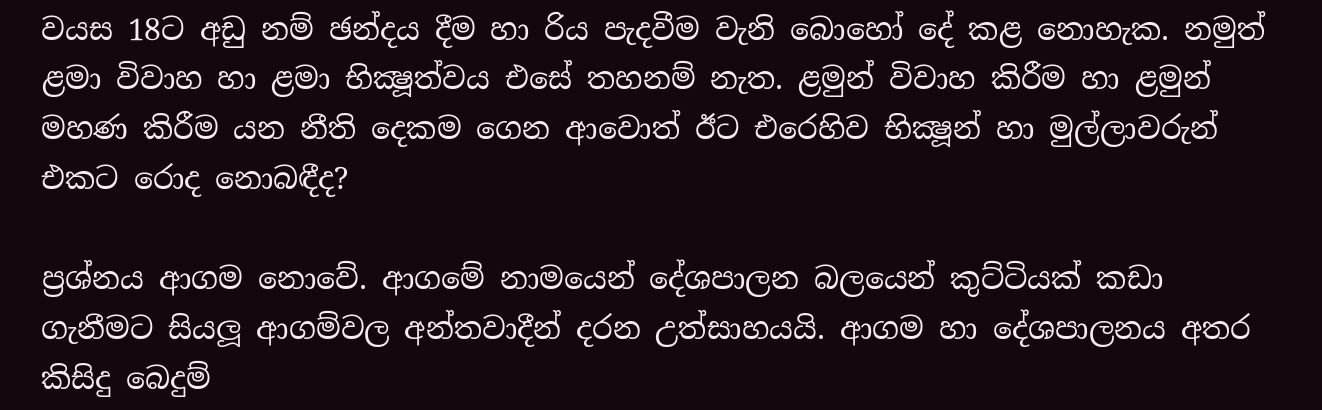වයස 18ට අඩු නම් ඡන්දය දීම හා රිය පැදවීම වැනි බොහෝ දේ කළ නොහැක. නමුත් ළමා විවාහ හා ළමා භික්‍ෂූත්වය එසේ තහනම් නැත. ළමුන් විවාහ කිරීම හා ළමුන් මහණ කිරීම යන නීති දෙකම ගෙන ආවොත් ඊට එරෙහිව භික්‍ෂූන් හා මුල්ලාවරුන් එකට රොද නොබඳීද?

ප්‍රශ්නය ආගම නොවේ. ආගමේ නාමයෙන් දේශපාලන බලයෙන් කුට්ටියක් කඩා ගැනීමට සියලූ ආගම්වල අන්තවාදීන් දරන උත්සාහයයි. ආගම හා දේශපාලනය අතර කිසිදු බෙදුම්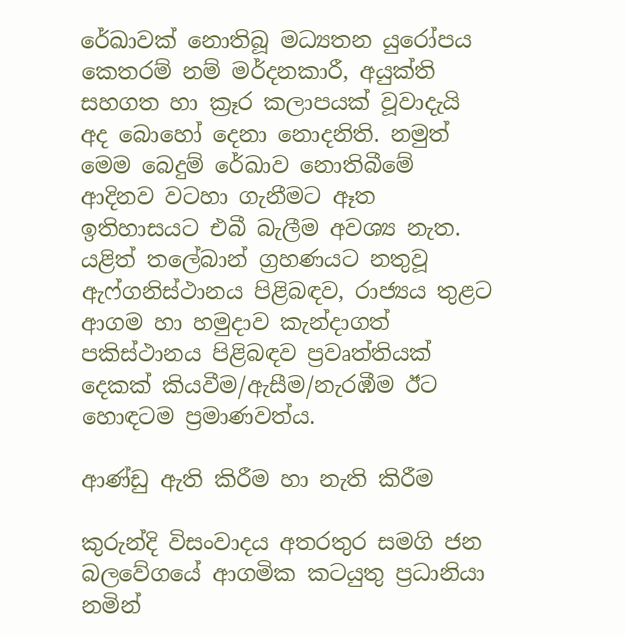රේඛාවක් නොතිබූ මධ්‍යතන යුරෝපය කෙතරම් නම් මර්දනකාරී, අයුක්ති සහගත හා ක්‍රෑර කලාපයක් වූවාදැයි අද බොහෝ දෙනා නොදනිති. නමුත් මෙම බෙදුම් රේඛාව නොතිබීමේ ආදිනව වටහා ගැනීමට ඈත ඉතිහාසයට එබී බැලීම අවශ්‍ය නැත. යළිත් තලේබාන් ග්‍රහණයට නතුවූ ඇෆ්ගනිස්ථානය පිළිබඳව, රාජ්‍යය තුළට ආගම හා හමුදාව කැන්දාගත් පකිස්ථානය පිළිබඳව ප්‍රවෘත්තියක් දෙකක් කියවීම/ඇසීම/නැරඹීම ඊට හොඳටම ප්‍රමාණවත්ය.

ආණ්ඩු ඇති කිරීම හා නැති කිරීම

කුරුන්දි විසංවාදය අතරතුර සමගි ජන බලවේගයේ ආගමික කටයුතු ප්‍රධානියා නමින්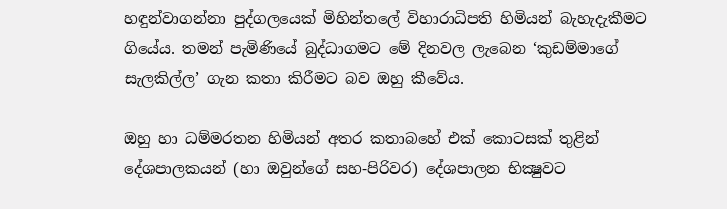හඳුන්වාගන්නා පුද්ගලයෙක් මිහින්තලේ විහාරාධිපති හිමියන් බැහැදැකීමට ගියේය. තමන් පැමිණියේ බුද්ධාගමට මේ දිනවල ලැබෙන ‘කුඩම්මාගේ සැලකිල්ල’ ගැන කතා කිරීමට බව ඔහු කීවේය.

ඔහු හා ධම්මරතන හිමියන් අතර කතාබහේ එක් කොටසක් තුළින් දේශපාලකයන් (හා ඔවුන්ගේ සහ-පිරිවර) දේශපාලන භික්‍ෂුවට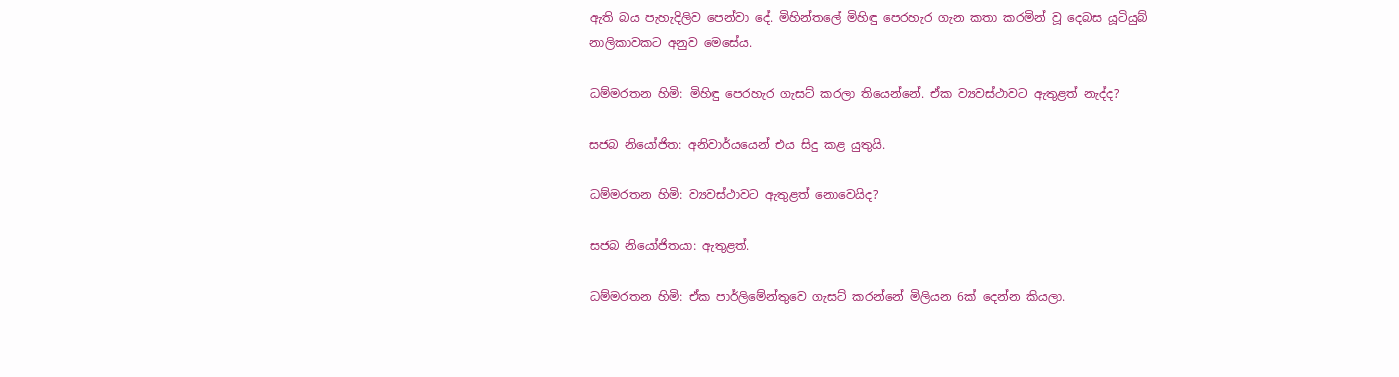ඇති බය පැහැදිලිව පෙන්වා දේ. මිහින්තලේ මිහිඳු පෙරහැර ගැන කතා කරමින් වූ දෙබස යූටියුබ් නාලිකාවකට අනුව මෙසේය.

ධම්මරතන හිමි: මිහිඳු පෙරහැර ගැසට් කරලා තියෙන්නේ. ඒක ව්‍යවස්ථාවට ඇතුළත් නැද්ද?

සජබ නියෝජිත: අනිවාර්යයෙන් එය සිදු කළ යුතුයි.

ධම්මරතන හිමි: ව්‍යවස්ථාවට ඇතුළත් නොවෙයිද?

සජබ නියෝජිතයා: ඇතුළත්.

ධම්මරතන හිමි: ඒක පාර්ලිමේන්තුවෙ ගැසට් කරන්නේ මිලියන 6ක් දෙන්න කියලා.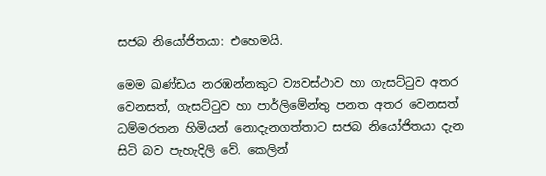සජබ නියෝජිතයා: එහෙමයි.

මෙම ඛණ්ඩය නරඹන්නකුට ව්‍යවස්ථාව හා ගැසට්ටුව අතර වෙනසත්, ගැසට්ටුව හා පාර්ලිමේන්තු පනත අතර වෙනසත් ධම්මරතන හිමියන් නොදැනගත්තාට සජබ නියෝජිතයා දැන සිටි බව පැහැදිලි වේ. කෙලින්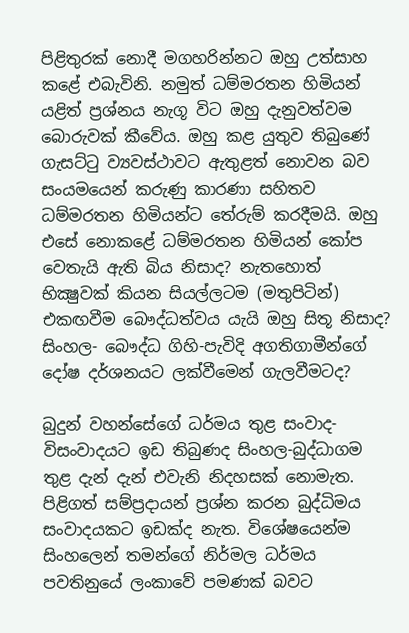පිළිතුරක් නොදී මගහරින්නට ඔහු උත්සාහ කළේ එබැවිනි. නමුත් ධම්මරතන හිමියන් යළිත් ප්‍රශ්නය නැගූ විට ඔහු දැනුවත්වම බොරුවක් කීවේය. ඔහු කළ යුතුව තිබුණේ ගැසට්ටු ව්‍යවස්ථාවට ඇතුළත් නොවන බව සංයමයෙන් කරුණු කාරණා සහිතව ධම්මරතන හිමියන්ට තේරුම් කරදීමයි. ඔහු එසේ නොකළේ ධම්මරතන හිමියන් කෝප වෙතැයි ඇති බිය නිසාද? නැතහොත් භික්‍ෂුවක් කියන සියල්ලටම (මතුපිටින්) එකඟවීම බෞද්ධත්වය යැයි ඔහු සිතූ නිසාද? සිංහල- බෞද්ධ ගිහි-පැවිදි අගතිගාමීන්ගේ දෝෂ දර්ශනයට ලක්වීමෙන් ගැලවීමටද?

බුදුන් වහන්සේගේ ධර්මය තුළ සංවාද-විසංවාදයට ඉඩ තිබුණද සිංහල-බුද්ධාගම තුළ දැන් දැන් එවැනි නිදහසක් නොමැත. පිළිගත් සම්ප්‍රදායන් ප්‍රශ්න කරන බුද්ධිමය සංවාදයකට ඉඩක්ද නැත. විශේෂයෙන්ම සිංහලෙන් තමන්ගේ නිර්මල ධර්මය පවතිනුයේ ලංකාවේ පමණක් බවට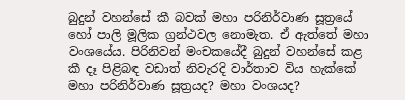බුදුන් වහන්සේ කී බවක් මහා පරිනිර්වාණ සූත්‍රයේ හෝ පාලි මූලික ග්‍රන්ථවල නොමැත. ඒ ඇත්තේ මහා වංශයේය. පිරිනිවන් මංචකයේදී බුදුන් වහන්සේ කළ කී දෑ පිළිබඳ වඩාත් නිවැරදි වාර්තාව විය හැක්කේ මහා පරිනිර්වාණ සූත්‍රයද? මහා වංශයද?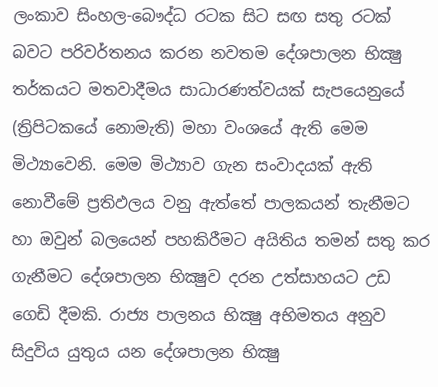ලංකාව සිංහල-බෞද්ධ රටක සිට සඟ සතු රටක් බවට පරිවර්තනය කරන නවතම දේශපාලන භික්‍ෂු තර්කයට මතවාදීමය සාධාරණත්වයක් සැපයෙනුයේ (ත්‍රිපිටකයේ නොමැති) මහා වංශයේ ඇති මෙම මිථ්‍යාවෙනි. මෙම මිථ්‍යාව ගැන සංවාදයක් ඇති නොවීමේ ප්‍රතිඵලය වනු ඇත්තේ පාලකයන් තැනීමට හා ඔවුන් බලයෙන් පහකිරීමට අයිතිය තමන් සතු කර ගැනීමට දේශපාලන භික්‍ෂුව දරන උත්සාහයට උඩ ගෙඩි දීමකි. රාජ්‍ය පාලනය භික්‍ෂු අභිමතය අනුව සිදුවිය යුතුය යන දේශපාලන භික්‍ෂු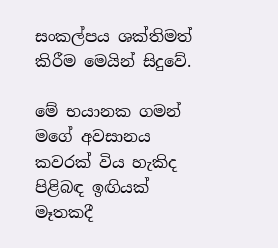සංකල්පය ශක්තිමත් කිරීම මෙයින් සිදුවේ.

මේ භයානක ගමන් මගේ අවසානය කවරක් විය හැකිද පිළිබඳ ඉඟියක් මෑතකදී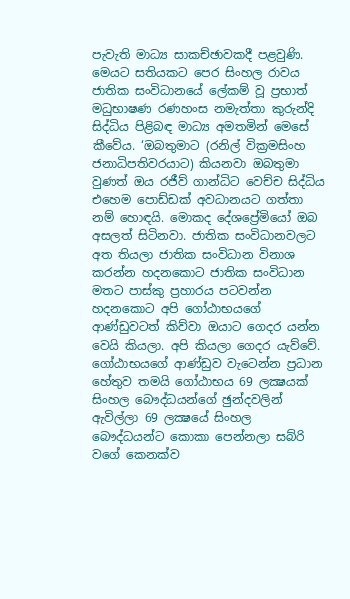පැවැති මාධ්‍ය සාකච්ඡාවකදී පළවුණි. මෙයට සතියකට පෙර සිංහල රාවය ජාතික සංවිධානයේ ලේකම් වූ ප්‍රභාත් මධුභාෂණ රණහංස නමැත්තා කුරුන්දි සිද්ධිය පිළිබඳ මාධ්‍ය අමතමින් මෙසේ කීවේය. ‘ඔබතුමාට (රනිල් වික්‍රමසිංහ ජනාධිපතිවරයාට) කියනවා ඔබතුමා වුණත් ඔය රජීව් ගාන්ධිට වෙච්ච සිද්ධිය එහෙම පොඩ්ඩක් අවධානයට ගත්තා නම් හොඳයි. මොකද දේශප්‍රේමියෝ ඔබ අසලත් සිටිනවා. ජාතික සංවිධානවලට අත තියලා ජාතික සංවිධාන විනාශ කරන්න හදනකොට ජාතික සංවිධාන මතට පාස්කු ප්‍රහාරය පටවන්න හදනකොට අපි ගෝඨාභයගේ ආණ්ඩුවටත් කිව්වා ඔයාට ගෙදර යන්න වෙයි කියලා. අපි කියලා ගෙදර යැව්වේ. ගෝඨාභයගේ ආණ්ඩුව වැටෙන්න ප්‍රධාන හේතුව තමයි ගෝඨාභය 69 ලක්‍ෂයක් සිංහල බෞද්ධයන්ගේ ඡුන්දවලින් ඇවිල්ලා 69 ලක්‍ෂයේ සිංහල බෞද්ධයන්ට කොකා පෙන්නලා සබ්රි වගේ කෙනක්ව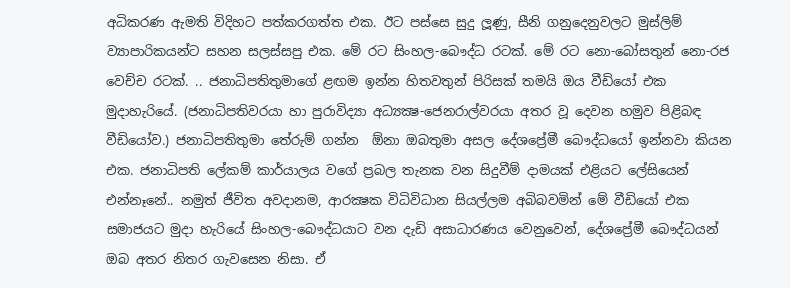අධිකරණ ඇමති විදිහට පත්කරගත්ත එක. ඊට පස්සෙ සුදු ලූණු, සීනි ගනුදෙනුවලට මුස්ලිම් ව්‍යාපාරිකයන්ට සහන සලස්සපු එක. මේ රට සිංහල-බෞද්ධ රටක්. මේ රට නො-බෝසතුන් නො-රජ වෙච්ච රටක්. .. ජනාධිපතිතුමාගේ ළඟම ඉන්න හිතවතුන් පිරිසක් තමයි ඔය වීඩියෝ එක මුදාහැරියේ. (ජනාධිපතිවරයා හා පුරාවිද්‍යා අධ්‍යක්‍ෂ-ජෙනරාල්වරයා අතර වූ දෙවන හමුව පිළිබඳ වීඩියෝව.) ජනාධිපතිතුමා තේරුම් ගන්න  ඕනා ඔබතුමා අසල දේශප්‍රේමී බෞද්ධයෝ ඉන්නවා කියන එක. ජනාධිපති ලේකම් කාර්යාලය වගේ ප්‍රබල තැනක වන සිදුවීම් දාමයක් එළියට ලේසියෙන් එන්නෑනේ.. නමුත් ජීවිත අවදානම, ආරක්‍ෂක විධිවිධාන සියල්ලම අබිබවමින් මේ වීඩියෝ එක සමාජයට මුදා හැරියේ සිංහල-බෞද්ධයාට වන දැඩි අසාධාරණය වෙනුවෙන්, දේශප්‍රේමී බෞද්ධයන් ඔබ අතර නිතර ගැවසෙන නිසා. ඒ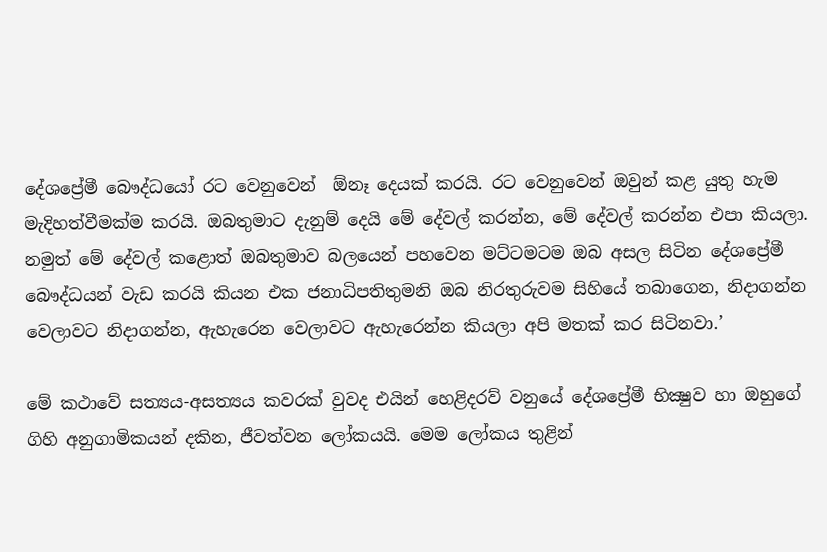දේශප්‍රේමී බෞද්ධයෝ රට වෙනුවෙන්  ඕනෑ දෙයක් කරයි. රට වෙනුවෙන් ඔවුන් කළ යුතු හැම මැදිහත්වීමක්ම කරයි. ඔබතුමාට දැනුම් දෙයි මේ දේවල් කරන්න, මේ දේවල් කරන්න එපා කියලා. නමුත් මේ දේවල් කළොත් ඔබතුමාව බලයෙන් පහවෙන මට්ටමටම ඔබ අසල සිටින දේශප්‍රේමී බෞද්ධයන් වැඩ කරයි කියන එක ජනාධිපතිතුමනි ඔබ නිරතුරුවම සිහියේ තබාගෙන, නිදාගන්න වෙලාවට නිදාගන්න, ඇහැරෙන වෙලාවට ඇහැරෙන්න කියලා අපි මතක් කර සිටිනවා.’

මේ කථාවේ සත්‍යය-අසත්‍යය කවරක් වුවද එයින් හෙළිදරව් වනුයේ දේශප්‍රේමී භික්‍ෂුව හා ඔහුගේ ගිහි අනුගාමිකයන් දකින, ජීවත්වන ලෝකයයි. මෙම ලෝකය තුළින්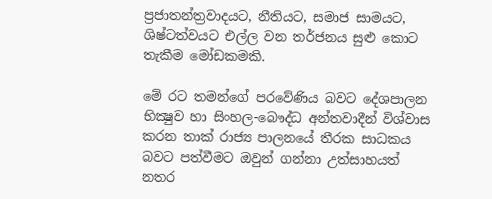ප්‍රජාතන්ත්‍රවාදයට, නීතියට, සමාජ සාමයට, ශිෂ්ටත්වයට එල්ල වන තර්ජනය සුළු කොට තැකීම මෝඩකමකි.

මේ රට තමන්ගේ පරවේණිය බවට දේශපාලන භික්‍ෂුව හා සිංහල-බෞද්ධ අන්තවාදීන් විශ්වාස කරන තාක් රාජ්‍ය පාලනයේ තීරක සාධකය බවට පත්වීමට ඔවුන් ගන්නා උත්සාහයත් නතර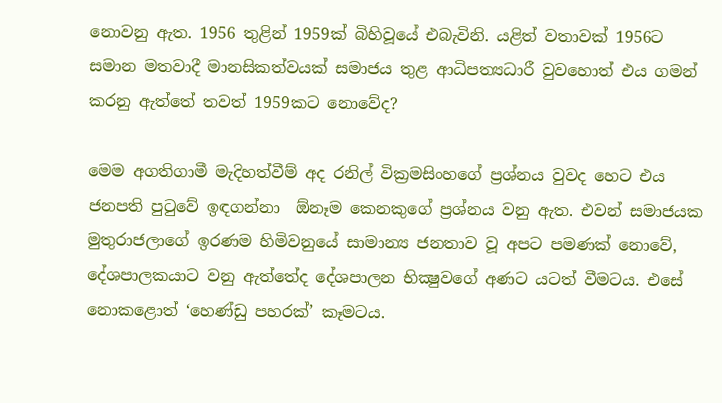නොවනු ඇත. 1956 තුළින් 1959ක් බිහිවූයේ එබැවිනි. යළිත් වතාවක් 1956ට සමාන මතවාදී මානසිකත්වයක් සමාජය තුළ ආධිපත්‍යධාරී වුවහොත් එය ගමන් කරනු ඇත්තේ තවත් 1959කට නොවේද?

මෙම අගතිගාමී මැදිහත්වීම් අද රනිල් වික්‍රමසිංහගේ ප්‍රශ්නය වුවද හෙට එය ජනපති පුටුවේ ඉඳගන්නා  ඕනෑම කෙනකුගේ ප්‍රශ්නය වනු ඇත. එවන් සමාජයක මුතුරාජලාගේ ඉරණම හිමිවනුයේ සාමාන්‍ය ජනතාව වූ අපට පමණක් නොවේ, දේශපාලකයාට වනු ඇත්තේද දේශපාලන භික්‍ෂුවගේ අණට යටත් වීමටය. එසේ නොකළොත් ‘හෙණ්ඩු පහරක්’ කෑමටය.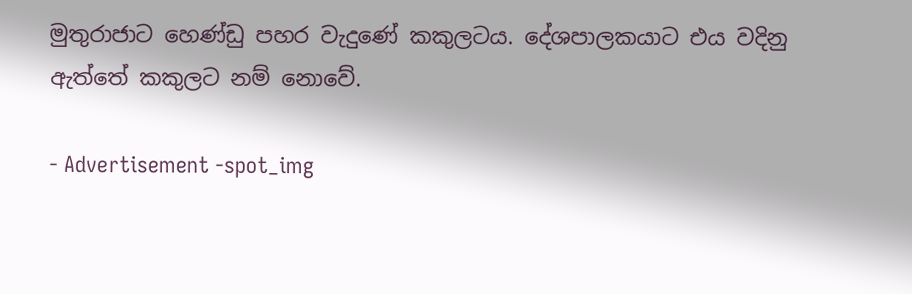මුතුරාජාට හෙණ්ඩු පහර වැදුණේ කකුලටය. දේශපාලකයාට එය වදිනු ඇත්තේ කකුලට නම් නොවේ.

- Advertisement -spot_img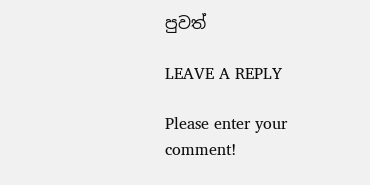පුවත්

LEAVE A REPLY

Please enter your comment!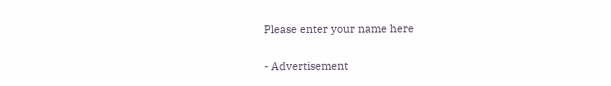Please enter your name here

- Advertisement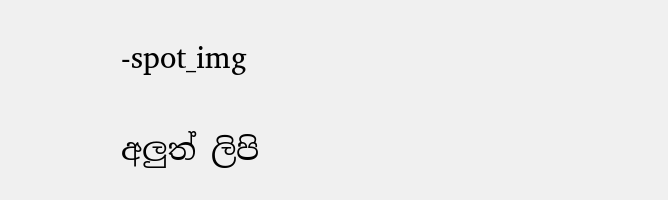-spot_img

අලුත් ලිපි